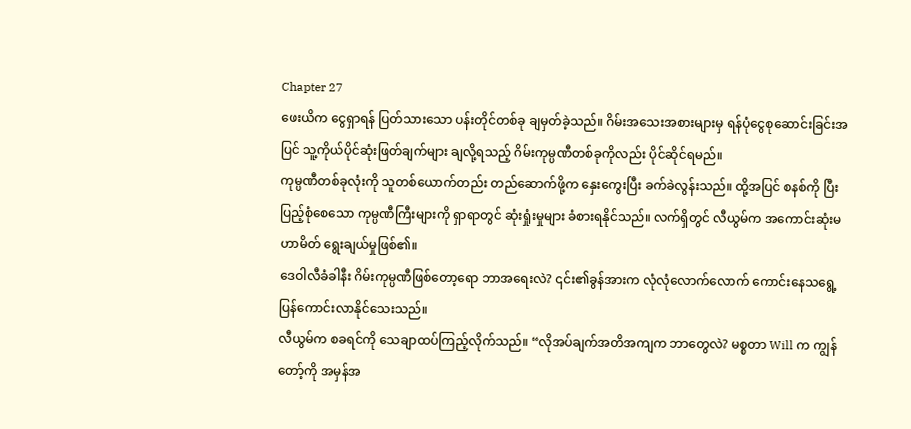Chapter 27
ဖေးယိက ငွေရှာရန် ပြတ်သားသော ပန်းတိုင်တစ်ခု ချမှတ်ခဲ့သည်။ ဂိမ်းအသေးအစားများမှ ရန်ပုံငွေစုဆောင်းခြင်းအပြင် သူ့ကိုယ်ပိုင်ဆုံးဖြတ်ချက်များ ချလို့ရသည့် ဂိမ်းကုမ္ပဏီတစ်ခုကိုလည်း ပိုင်ဆိုင်ရမည်။
ကုမ္ပဏီတစ်ခုလုံးကို သူတစ်ယောက်တည်း တည်ဆောက်ဖို့က နှေးကွေးပြီး ခက်ခဲလွန်းသည်။ ထို့အပြင် စနစ်ကို ပြီးပြည့်စုံစေသော ကုမ္ပဏီကြီးများကို ရှာရာတွင် ဆုံးရှုံးမှုများ ခံစားရနိုင်သည်။ လက်ရှိတွင် လီယွမ်က အကောင်းဆုံးမဟာမိတ် ရွေးချယ်မှုဖြစ်၏။
ဒေဝါလီခံခါနီး ဂိမ်းကုမ္ပဏီဖြစ်တော့ရော ဘာအရေးလဲ? ၎င်း၏ခွန်အားက လုံလုံလောက်လောက် ကောင်းနေသရွေ့ ပြန်ကောင်းလာနိုင်သေးသည်။
လီယွမ်က စခရင်ကို သေချာထပ်ကြည့်လိုက်သည်။ “လိုအပ်ချက်အတိအကျက ဘာတွေလဲ? မစ္စတာ Will က ကျွန်တော့်ကို အမှန်အ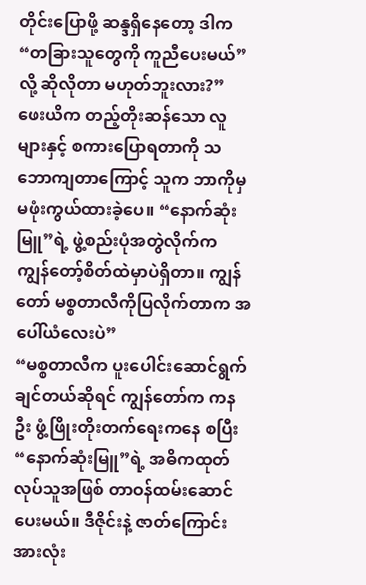တိုင်းပြောဖို့ ဆန္ဒရှိနေတော့ ဒါက “တခြားသူတွေကို ကူညီပေးမယ်”လို့ ဆိုလိုတာ မဟုတ်ဘူးလား?”
ဖေးယိက တည့်တိုးဆန်သော လူများနှင့် စကားပြောရတာကို သဘောကျတာကြောင့် သူက ဘာကိုမှမဖုံးကွယ်ထားခဲ့ပေ။ “နောက်ဆုံးမြူ”ရဲ့ ဖွဲ့စည်းပုံအတွဲလိုက်က ကျွန်တော့်စိတ်ထဲမှာပဲရှိတာ။ ကျွန်တော် မစ္စတာလီကိုပြလိုက်တာက အပေါ်ယံလေးပဲ”
“မစ္စတာလီက ပူးပေါင်းဆောင်ရွက်ချင်တယ်ဆိုရင် ကျွန်တော်က ကနဦး ဖွံ့ဖြိုးတိုးတက်ရေးကနေ စပြီး “နောက်ဆုံးမြူ”ရဲ့ အဓိကထုတ်လုပ်သူအဖြစ် တာဝန်ထမ်းဆောင်ပေးမယ်။ ဒီဇိုင်းနဲ့ ဇာတ်ကြောင်းအားလုံး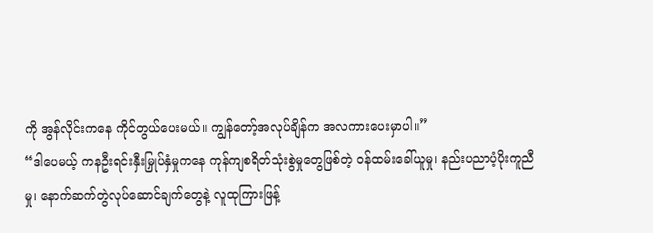ကို အွန်လိုင်းကနေ ကိုင်တွယ်ပေးမယ်။ ကျွန်တော့်အလုပ်ချိန်က အလကားပေးမှာပါ။”
“ဒါပေမယ့် ကနဦးရင်းနှီးမြှုပ်နှံမှုကနေ ကုန်ကျစရိတ်သုံးစွဲမှုတွေဖြစ်တဲ့ ဝန်ထမ်းခေါ်ယူမှု၊ နည်းပညာပံ့ပိုးကူညီမှု၊ နောက်ဆက်တွဲလုပ်ဆောင်ချက်တွေနဲ့ လူထုကြားဖြန့်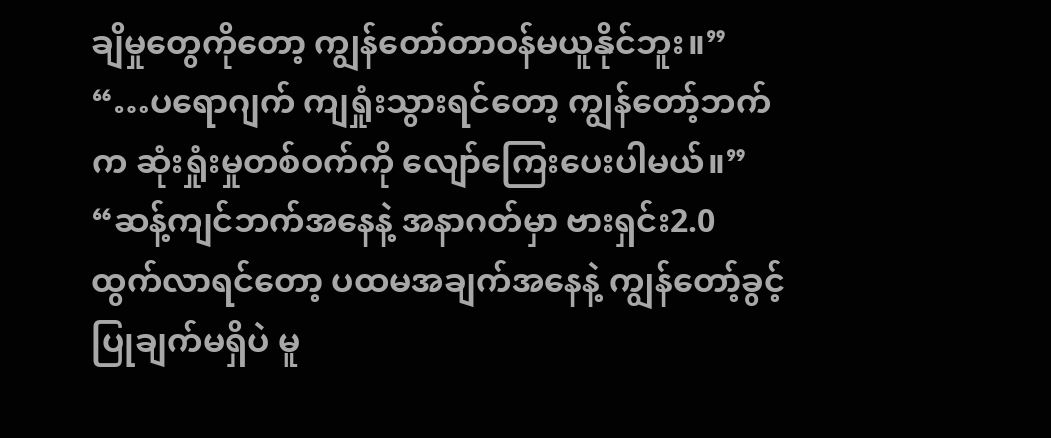ချိမှုတွေကိုတော့ ကျွန်တော်တာဝန်မယူနိုင်ဘူး။”
“…ပရောဂျက် ကျရှုံးသွားရင်တော့ ကျွန်တော့်ဘက်က ဆုံးရှုံးမှုတစ်ဝက်ကို လျော်ကြေးပေးပါမယ်။”
“ဆန့်ကျင်ဘက်အနေနဲ့ အနာဂတ်မှာ ဗားရှင်း2.0 ထွက်လာရင်တော့ ပထမအချက်အနေနဲ့ ကျွန်တော့်ခွင့်ပြုချက်မရှိပဲ မူ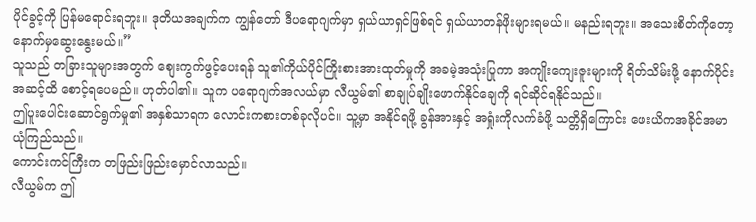ပိုင်ခွင့်ကို ပြန်မရောင်းရဘူး။ ဒုတိယအချက်က ကျွန်တော် ဒီပရောဂျက်မှာ ရှယ်ယာရှင်ဖြစ်ရင် ရှယ်ယာတန်ဖိုးများရမယ်။ မနည်းရဘူး။ အသေးစိတ်ကိုတော့ နောက်မှဆွေးနွေးမယ်။”
သူသည် တခြားသူများအတွက် စျေးကွက်ဖွင့်ပေးရန် သူ၏ကိုယ်ပိုင်ကြိုးစားအားထုတ်မှုကို အခမဲ့အသုံးပြုကာ အကျိုးကျေးဇူးများကို ရိတ်သိမ်းဖို့ နောက်ပိုင်းအဆင့်ထိ စောင့်ရပေမည်။ ဟုတ်ပါ၏။ သူက ပရောဂျက်အလယ်မှာ လီယွမ်၏ စာချုပ်ချိုးဖောက်နိုင်ချေကို ရင်ဆိုင်ရနိုင်သည်။
ဤပူးပေါင်းဆောင်ရွက်မှု၏ အနှစ်သာရက လောင်းကစားတစ်ခုလိုပင်။ သူ့မှာ အနိုင်ရဖို့ ခွန်အားနှင့် အရှုံးကိုလက်ခံဖို့ သတ္တိရှိကြောင်း ဖေးယိကအခိုင်အမာယုံကြည်သည်။
ကောင်းကင်ကြီးက တဖြည်းဖြည်းမှောင်လာသည်။
လီယွမ်က ဤ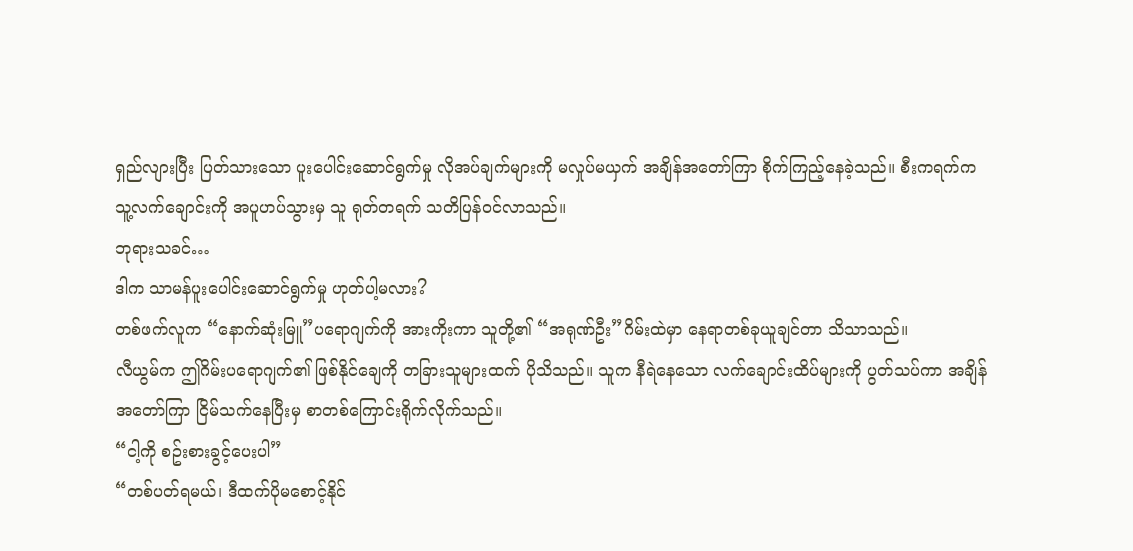ရှည်လျားပြီး ပြတ်သားသော ပူးပေါင်းဆောင်ရွက်မှု လိုအပ်ချက်များကို မလှုပ်မယှက် အချိန်အတော်ကြာ စိုက်ကြည့်နေခဲ့သည်။ စီးကရက်က သူ့လက်ချောင်းကို အပူဟပ်သွားမှ သူ ရုတ်တရက် သတိပြန်ဝင်လာသည်။
ဘုရားသခင်…
ဒါက သာမန်ပူးပေါင်းဆောင်ရွက်မှု ဟုတ်ပါ့မလား?
တစ်ဖက်လူက “နောက်ဆုံးမြူ”ပရောဂျက်ကို အားကိုးကာ သူတို့၏ “အရုဏ်ဦး”ဂိမ်းထဲမှာ နေရာတစ်ခုယူချင်တာ သိသာသည်။
လီယွမ်က ဤဂိမ်းပရောဂျက်၏ ဖြစ်နိုင်ချေကို တခြားသူများထက် ပိုသိသည်။ သူက နီရဲနေသော လက်ချောင်းထိပ်များကို ပွတ်သပ်ကာ အချိန်အတော်ကြာ ငြိမ်သက်နေပြီးမှ စာတစ်ကြောင်းရိုက်လိုက်သည်။
“ငါ့ကို စဥ်းစားခွင့်ပေးပါ”
“တစ်ပတ်ရမယ်၊ ဒီထက်ပိုမစောင့်နိုင်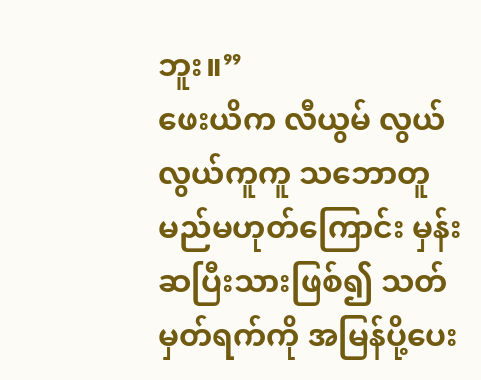ဘူး။”
ဖေးယိက လီယွမ် လွယ်လွယ်ကူကူ သဘောတူမည်မဟုတ်ကြောင်း မှန်းဆပြီးသားဖြစ်၍ သတ်မှတ်ရက်ကို အမြန်ပို့ပေး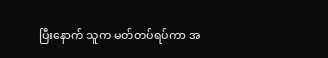ပြီးနောက် သူက မတ်တပ်ရပ်ကာ အ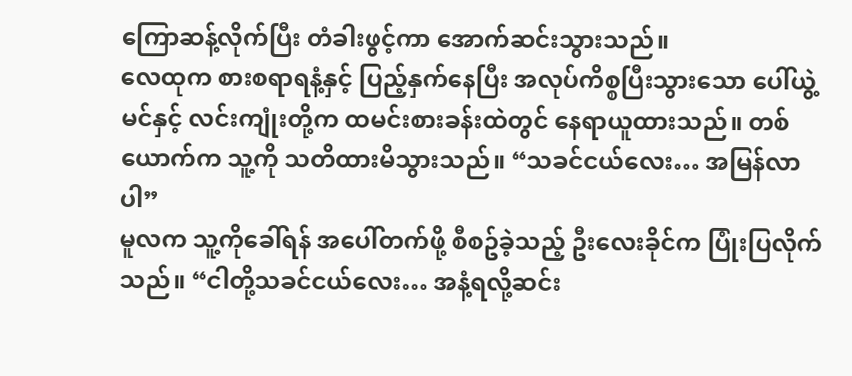ကြောဆန့်လိုက်ပြီး တံခါးဖွင့်ကာ အောက်ဆင်းသွားသည်။
လေထုက စားစရာရနံ့နှင့် ပြည့်နှက်နေပြီး အလုပ်ကိစ္စပြီးသွားသော ပေါ်ယွဲ့မင်နှင့် လင်းကျုံးတို့က ထမင်းစားခန်းထဲတွင် နေရာယူထားသည်။ တစ်ယောက်က သူ့ကို သတိထားမိသွားသည်။ “သခင်ငယ်လေး… အမြန်လာပါ”
မူလက သူ့ကိုခေါ်ရန် အပေါ်တက်ဖို့ စီစဥ်ခဲ့သည့် ဦးလေးခိုင်က ပြုံးပြလိုက်သည်။ “ငါတို့သခင်ငယ်လေး… အနံ့ရလို့ဆင်း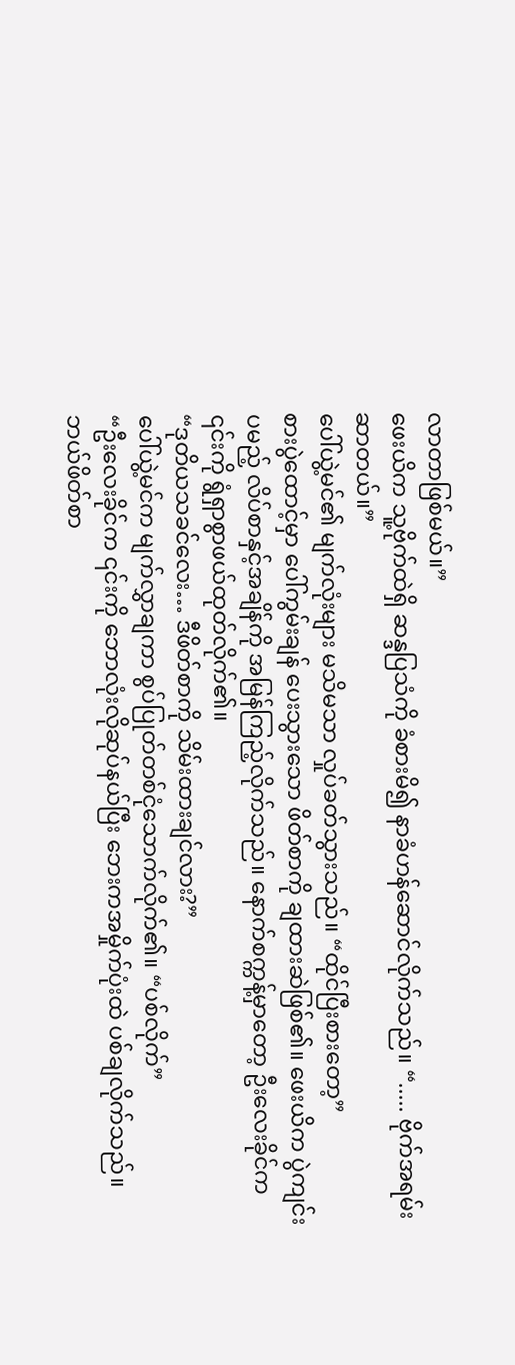လာတာဖြစ်မယ်။”
ဖေးယိက သူ့ဗိုက်ထဲရှိ ဆန္ဒပြသံကို ခံစားမိ၍ နာခံဟန်ဆောင်လိုက်သည်။ “..... ဗိုက်အရမ်းဆာတယ်။”
ပေါ်ယွဲ့မင်၏ မျက်လုံးများ မသိမသာ လှုပ်ခတ်သွားသည်။ “ထိုင်ပြီးစားတော့”
စားပွဲထောင့်မှာ ပေါ်ကွမ်းချန် ပေးသွားသော ဖိတ်စာကို ချထားဆဲဖြစ်၏။ ဖေးယိက ပွဲကျင်းပမည့် လိပ်စာနှင့်အချိန်ကို အမြန်ကြည့်လိုက်သည်။ နောက်စက္ကန့်မှာတော့ ဦးလေးခိုင်က ၎င်းကို ရွံရှာစွာဖယ်ထုတ်လိုက်၏။
“ဒုတိယသခင်လေး… ဒီဖိတ်စာကို သိမ်းထားချင်လား?”
ပေါ်ယွဲ့မင်က မျက်လွှာချကာ စွပ်ပြုတ်တစ်ငုံသောက်လိုက်၏။ “ပစ်လိုက်”
“ဦးလေးခိုင်က ၎င်းကို ဘောလုံးလိုဆုပ်နယ်ပြီး ဘေးကအမှိုက်ပုံးထဲ ပစ်ချလိုက်သည်။ ဘယ်ဖိတ်စာ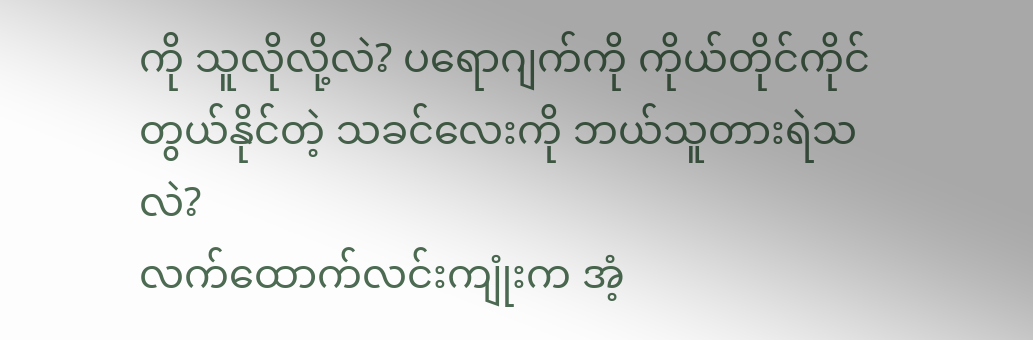ကို သူလိုလို့လဲ? ပရောဂျက်ကို ကိုယ်တိုင်ကိုင်တွယ်နိုင်တဲ့ သခင်လေးကို ဘယ်သူတားရဲသလဲ?
လက်ထောက်လင်းကျုံးက အံ့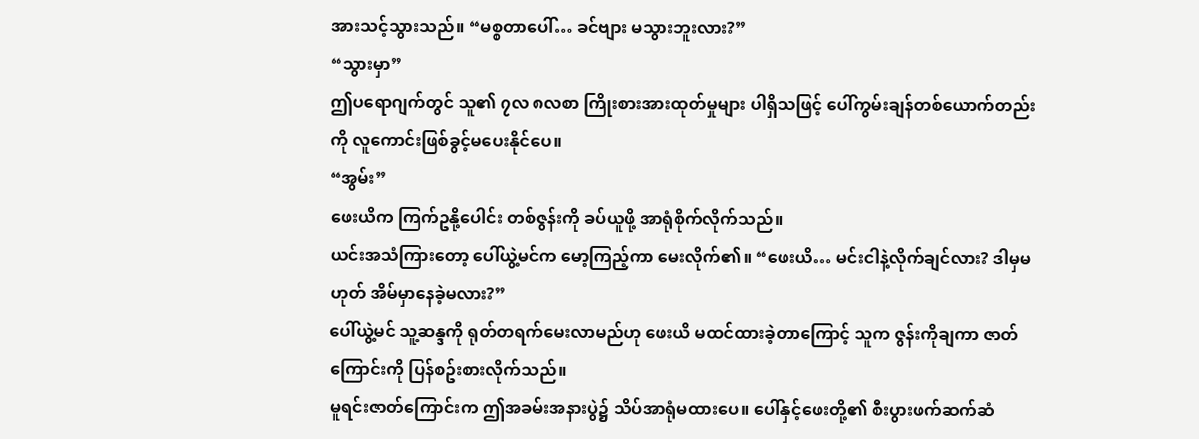အားသင့်သွားသည်။ “မစ္စတာပေါ်… ခင်ဗျား မသွားဘူးလား?”
“သွားမှာ”
ဤပရောဂျက်တွင် သူ၏ ၇လ ၈လစာ ကြိုးစားအားထုတ်မှုများ ပါရှိသဖြင့် ပေါ်ကွမ်းချန်တစ်ယောက်တည်းကို လူကောင်းဖြစ်ခွင့်မပေးနိုင်ပေ။
“အွမ်း”
ဖေးယိက ကြက်ဥနို့ပေါင်း တစ်ဇွန်းကို ခပ်ယူဖို့ အာရုံစိုက်လိုက်သည်။
ယင်းအသံကြားတော့ ပေါ်ယွဲ့မင်က မော့ကြည့်ကာ မေးလိုက်၏။ “ဖေးယိ… မင်းငါနဲ့လိုက်ချင်လား? ဒါမှမဟုတ် အိမ်မှာနေခဲ့မလား?”
ပေါ်ယွဲ့မင် သူ့ဆန္ဒကို ရုတ်တရက်မေးလာမည်ဟု ဖေးယိ မထင်ထားခဲ့တာကြောင့် သူက ဇွန်းကိုချကာ ဇာတ်ကြောင်းကို ပြန်စဥ်းစားလိုက်သည်။
မူရင်းဇာတ်ကြောင်းက ဤအခမ်းအနားပွဲ၌ သိပ်အာရုံမထားပေ။ ပေါ်နှင့်ဖေးတို့၏ စီးပွားဖက်ဆက်ဆံ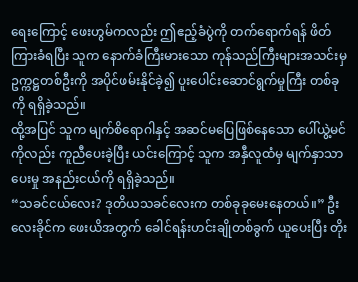ရေးကြောင့် ဖေးဟွမ်ကလည်း ဤဧည့်ခံပွဲကို တက်ရောက်ရန် ဖိတ်ကြားခံရပြီး သူက နောက်ခံကြီးမားသော ကုန်သည်ကြီးများအသင်းမှ ဥက္ကဋ္ဌတစ်ဦးကို အပိုင်ဖမ်းနိုင်ခဲ့၍ ပူးပေါင်းဆောင်ရွက်မှုကြီး တစ်ခုကို ရရှိခဲ့သည်။
ထို့အပြင် သူက မျက်စိရောဂါနှင့် အဆင်မပြေဖြစ်နေသော ပေါ်ယွဲ့မင်ကိုလည်း ကူညီပေးခဲ့ပြီး ယင်းကြောင့် သူက အနှီလူထံမှ မျက်နှာသာပေးမှု အနည်းငယ်ကို ရရှိခဲ့သည်။
“သခင်ငယ်လေး? ဒုတိယသခင်လေးက တစ်ခုခုမေးနေတယ်။” ဦးလေးခိုင်က ဖေးယိအတွက် ခေါင်ရန်းဟင်းချိုတစ်ခွက် ယူပေးပြီး တိုး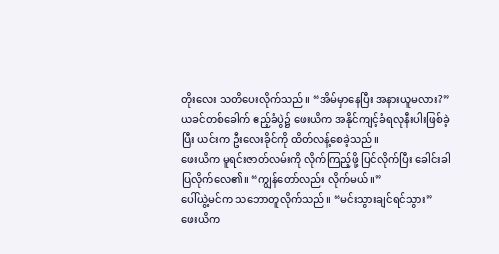တိုးလေး သတိပေးလိုက်သည်။ “အိမ်မှာနေပြီး အနားယူမလား?”
ယခင်တစ်ခေါက် ဧည့်ခံပွဲ၌ ဖေးယိက အနိုင်ကျင့်ခံရလုနီးပါးဖြစ်ခဲ့ပြီး ယင်းက ဦးလေးခိုင်ကို ထိတ်လန့်စေခဲ့သည်။
ဖေးယိက မူရင်းဇာတ်လမ်းကို လိုက်ကြည့်ဖို့ ပြင်လိုက်ပြီး ခေါင်းခါပြလိုက်လေ၏။ “ကျွန်တော်လည်း လိုက်မယ်။”
ပေါ်ယွဲ့မင်က သဘောတူလိုက်သည်။ “မင်းသွားချင်ရင်သွား”
ဖေးယိက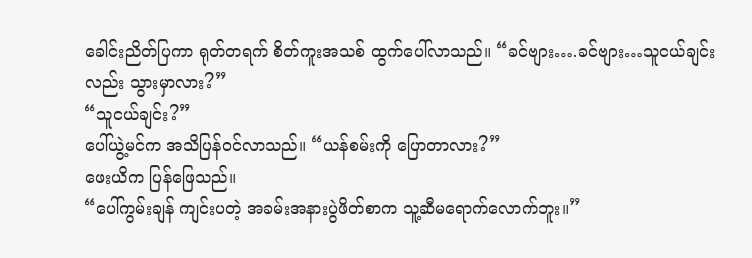ခေါင်းညိတ်ပြကာ ရုတ်တရက် စိတ်ကူးအသစ် ထွက်ပေါ်လာသည်။ “ခင်ဗျား….ခင်ဗျား…သူငယ်ချင်းလည်း သွားမှာလား?”
“သူငယ်ချင်း?”
ပေါ်ယွဲ့မင်က အသိပြန်ဝင်လာသည်။ “ယန်စမ်းကို ပြောတာလား?”
ဖေးယိက ပြန်ဖြေသည်။
“ပေါ်ကွမ်းချန် ကျင်းပတဲ့ အခမ်းအနားပွဲဖိတ်စာက သူ့ဆီမရောက်လောက်ဘူး။”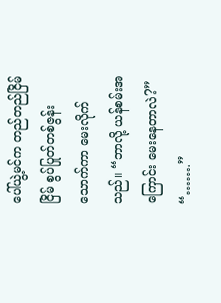ပေါ်ယွဲ့မင်က တည်တည်ငြိမ်ငြိမ် စွပ်ပြုတ်တစ်ဇွန်းသောက်ကာ မေးလိုက်သည်။ “ဘာလို့ ယန်စမ်းအကြောင်း မေးနေတာလဲ?”
“…….”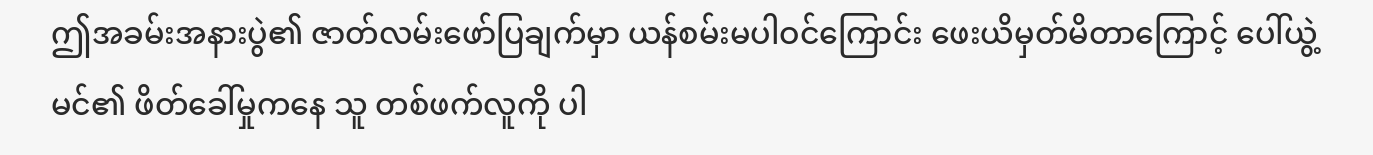ဤအခမ်းအနားပွဲ၏ ဇာတ်လမ်းဖော်ပြချက်မှာ ယန်စမ်းမပါဝင်ကြောင်း ဖေးယိမှတ်မိတာကြောင့် ပေါ်ယွဲ့မင်၏ ဖိတ်ခေါ်မှုကနေ သူ တစ်ဖက်လူကို ပါ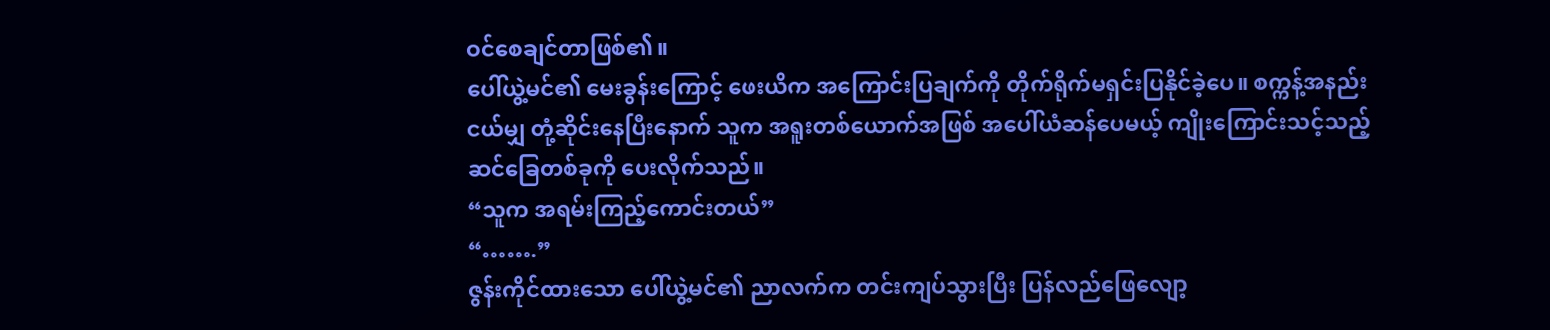ဝင်စေချင်တာဖြစ်၏။
ပေါ်ယွဲ့မင်၏ မေးခွန်းကြောင့် ဖေးယိက အကြောင်းပြချက်ကို တိုက်ရိုက်မရှင်းပြနိုင်ခဲ့ပေ။ စက္ကန့်အနည်းငယ်မျှ တုံ့ဆိုင်းနေပြီးနောက် သူက အရူးတစ်ယောက်အဖြစ် အပေါ်ယံဆန်ပေမယ့် ကျိုးကြောင်းသင့်သည့် ဆင်ခြေတစ်ခုကို ပေးလိုက်သည်။
“သူက အရမ်းကြည့်ကောင်းတယ်”
“…….”
ဇွန်းကိုင်ထားသော ပေါ်ယွဲ့မင်၏ ညာလက်က တင်းကျပ်သွားပြီး ပြန်လည်ဖြေလျော့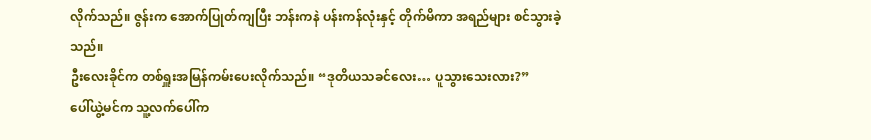လိုက်သည်။ ဇွန်းက အောက်ပြုတ်ကျပြီး ဘန်းကနဲ ပန်းကန်လုံးနှင့် တိုက်မိကာ အရည်များ စင်သွားခဲ့သည်။
ဦးလေးခိုင်က တစ်ရှူးအမြန်ကမ်းပေးလိုက်သည်။ “ဒုတိယသခင်လေး… ပူသွားသေးလား?”
ပေါ်ယွဲ့မင်က သူ့လက်ပေါ်က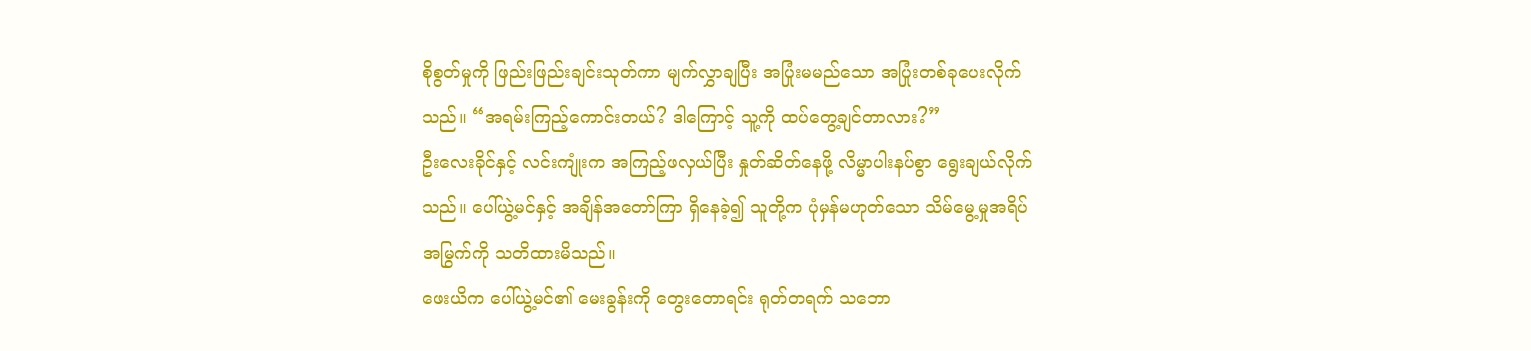စိုစွတ်မှုကို ဖြည်းဖြည်းချင်းသုတ်ကာ မျက်လွှာချပြီး အပြုံးမမည်သော အပြုံးတစ်ခုပေးလိုက်သည်။ “အရမ်းကြည့်ကောင်းတယ်? ဒါကြောင့် သူ့ကို ထပ်တွေ့ချင်တာလား?”
ဦးလေးခိုင်နှင့် လင်းကျုံးက အကြည့်ဖလှယ်ပြီး နှုတ်ဆိတ်နေဖို့ လိမ္မာပါးနပ်စွာ ရွေးချယ်လိုက်သည်။ ပေါ်ယွဲ့မင်နှင့် အချိန်အတော်ကြာ ရှိနေခဲ့၍ သူတို့က ပုံမှန်မဟုတ်သော သိမ်မွေ့မှုအရိပ်အမြွက်ကို သတိထားမိသည်။
ဖေးယိက ပေါ်ယွဲ့မင်၏ မေးခွန်းကို တွေးတောရင်း ရုတ်တရက် သဘော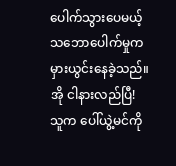ပေါက်သွားပေမယ့် သဘောပေါက်မှုက မှားယွင်းနေခဲ့သည်။
အို ငါနားလည်ပြီ!
သူက ပေါ်ယွဲ့မင်ကို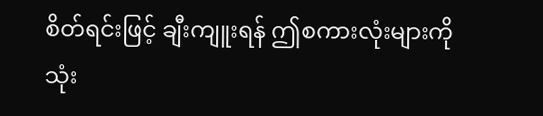စိတ်ရင်းဖြင့် ချီးကျူးရန် ဤစကားလုံးများကို သုံး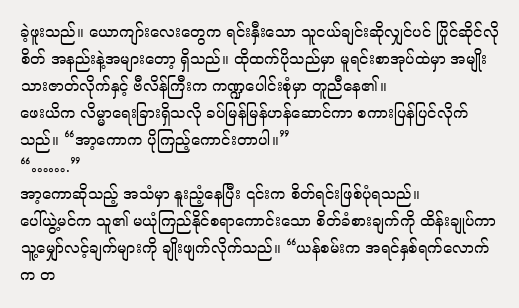ခဲ့ဖူးသည်။ ယောကျာ်းလေးတွေက ရင်းနှီးသော သူငယ်ချင်းဆိုလျှင်ပင် ပြိုင်ဆိုင်လိုစိတ် အနည်းနဲ့အများတော့ ရှိသည်။ ထိုထက်ပိုသည်မှာ မူရင်းစာအုပ်ထဲမှာ အမျိုးသားဇာတ်လိုက်နှင့် ဗီလိန်ကြီးက ကဏ္ဍပေါင်းစုံမှာ တူညီနေ၏။
ဖေးယိက လိမ္မာရေးခြားရှိသလို ခပ်မြန်မြန်ဟန်ဆောင်ကာ စကားပြန်ပြင်လိုက်သည်။ “အာ့ကောက ပိုကြည့်ကောင်းတာပါ။”
“…….”
အာ့ကောဆိုသည့် အသံမှာ နူးညံ့နေပြီး ၎င်းက စိတ်ရင်းဖြစ်ပုံရသည်။
ပေါ်ယွဲ့မင်က သူ၏ မယုံကြည်နိုင်စရာကောင်းသော စိတ်ခံစားချက်ကို ထိန်းချုပ်ကာ သူ့မျှော်လင့်ချက်များကို ချိုးဖျက်လိုက်သည်။ “ယန်စမ်းက အရင်နှစ်ရက်လောက်က တ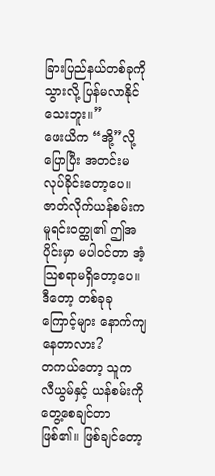ခြားပြည်နယ်တစ်ခုကို သွားလို့ ပြန်မလာနိုင်သေးဘူး။”
ဖေးယိက “အို့”လို့ပြောပြီး အတင်းမလုပ်ခိုင်းတော့ပေ။
ဇာတ်လိုက်ယန်စမ်းက မူရင်းဝတ္ထု၏ ဤအပိုင်းမှာ မပါဝင်တာ အံ့သြစရာမရှိတော့ပေ။ ဒီတော့ တစ်ခုခုကြောင့်များ နောက်ကျနေတာလား?
တကယ်တော့ သူက လီယွမ်နှင့် ယန်စမ်းကို တွေ့စေချင်တာဖြစ်၏။ ဖြစ်ချင်တော့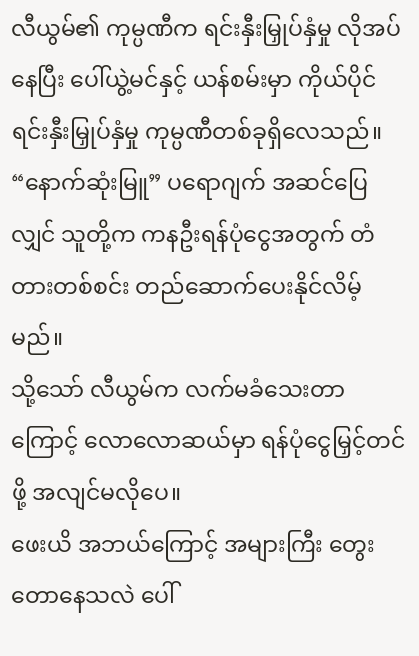လီယွမ်၏ ကုမ္ပဏီက ရင်းနှီးမြှုပ်နှံမှု လိုအပ်နေပြီး ပေါ်ယွဲ့မင်နှင့် ယန်စမ်းမှာ ကိုယ်ပိုင်ရင်းနှီးမြှုပ်နှံမှု ကုမ္ပဏီတစ်ခုရှိလေသည်။ “နောက်ဆုံးမြူ” ပရောဂျက် အဆင်ပြေလျှင် သူတို့က ကနဦးရန်ပုံငွေအတွက် တံတားတစ်စင်း တည်ဆောက်ပေးနိုင်လိမ့်မည်။
သို့သော် လီယွမ်က လက်မခံသေးတာကြောင့် လောလောဆယ်မှာ ရန်ပုံငွေမြှင့်တင်ဖို့ အလျင်မလိုပေ။
ဖေးယိ အဘယ်ကြောင့် အများကြီး တွေးတောနေသလဲ ပေါ်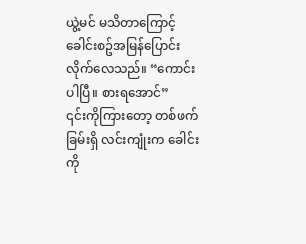ယွဲ့မင် မသိတာကြောင့် ခေါင်းစဥ်အမြန်ပြောင်းလိုက်လေသည်။ “ကောင်းပါပြီ။ စားရအောင်”
၎င်းကိုကြားတော့ တစ်ဖက်ခြမ်းရှိ လင်းကျုံးက ခေါင်းကို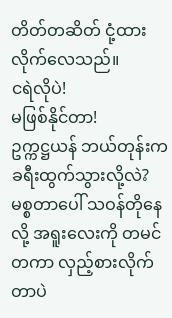တိတ်တဆိတ် ငုံ့ထားလိုက်လေသည်။
ငရဲလိုပဲ!
မဖြစ်နိုင်တာ!
ဥက္ကဋ္ဌယန် ဘယ်တုန်းက ခရီးထွက်သွားလို့လဲ?
မစ္စတာပေါ် သဝန်တိုနေလို့ အရူးလေးကို တမင်တကာ လှည့်စားလိုက်တာပဲ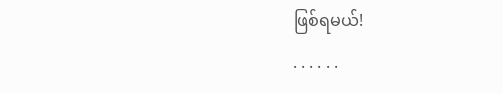ဖြစ်ရမယ်!
. . . . . .